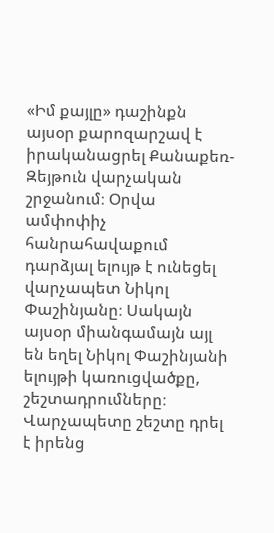«Իմ քայլը» դաշինքն այսօր քարոզարշավ է իրականացրել Քանաքեռ-Զեյթուն վարչական շրջանում։ Օրվա ամփոփիչ հանրահավաքում դարձյալ ելույթ է ունեցել վարչապետ Նիկոլ Փաշինյանը։ Սակայն այսօր միանգամայն այլ են եղել Նիկոլ Փաշինյանի ելույթի կառուցվածքը, շեշտադրումները։
Վարչապետը շեշտը դրել է իրենց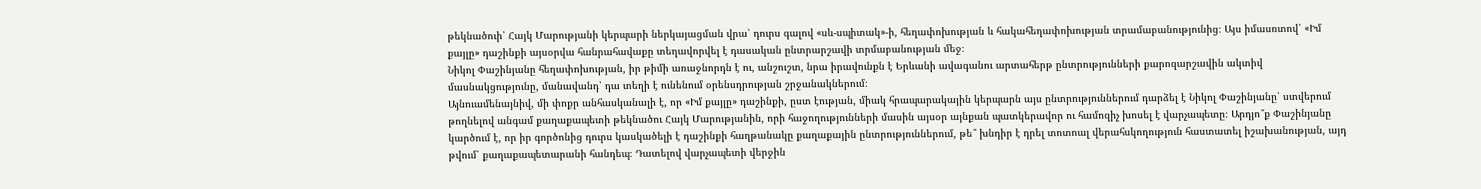թեկնածուի՝ Հայկ Մարությանի կերպարի ներկայացման վրա՝ դուրս գալով «սև-սպիտակ»-ի, հեղափոխության և հակահեղափոխության տրամաբանությունից։ Այս իմասռտով՝ «Իմ քայլը» դաշինքի այսօրվա հանրահավաքը տեղավորվել է դասական ընտրարշավի տրմաբանության մեջ։
Նիկոլ Փաշինյանը հեղափոխության, իր թիմի առաջնորդն է ու, անշուշտ, նրա իրավունքն է Երևանի ավագանու արտահերթ ընտրությունների քարոզարշավին ակտիվ մասնակցությունը, մանավանդ՝ դա տեղի է ունենում օրենսդրության շրջանակներում։
Այնուամենայնիվ, մի փոքր անհասկանալի է, որ «Իմ քայլը» դաշինքի, ըստ էության, միակ հրապարակային կերպարն այս ընտրություններում դարձել է Նիկոլ Փաշինյանը՝ ստվերում թողնելով անգամ քաղաքապետի թեկնածու Հայկ Մարությանին, որի հաջողությունների մասին այսօր այնքան պատկերավոր ու համոզիչ խոսել է վարչապետը։ Արդյո՞ք Փաշինյանը կարծում է, որ իր գործոնից դուրս կասկածելի է դաշինքի հաղթանակը քաղաքային ընտրություններում, թե՞ խնդիր է դրել տոտոալ վերահսկողություն հաստատել իշախանության, այդ թվում՝ քաղաքապետարանի հանդեպ։ Դատելով վարչապետի վերջին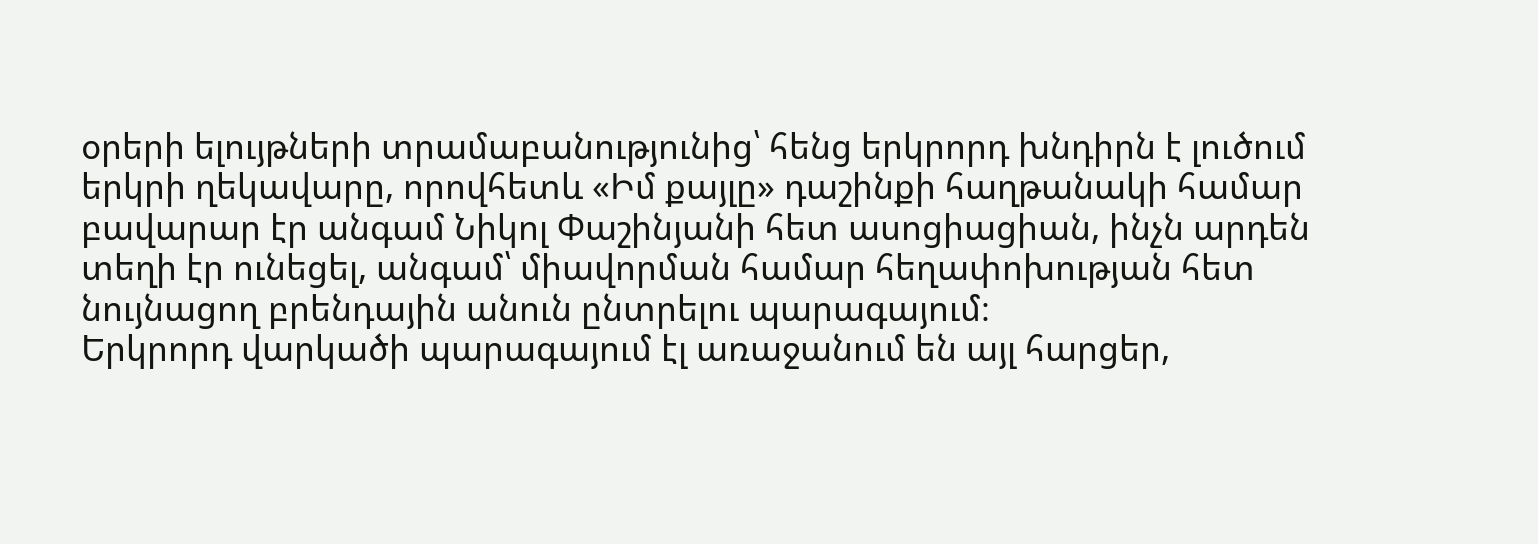օրերի ելույթների տրամաբանությունից՝ հենց երկրորդ խնդիրն է լուծում երկրի ղեկավարը, որովհետև «Իմ քայլը» դաշինքի հաղթանակի համար բավարար էր անգամ Նիկոլ Փաշինյանի հետ ասոցիացիան, ինչն արդեն տեղի էր ունեցել, անգամ՝ միավորման համար հեղափոխության հետ նույնացող բրենդային անուն ընտրելու պարագայում։
Երկրորդ վարկածի պարագայում էլ առաջանում են այլ հարցեր,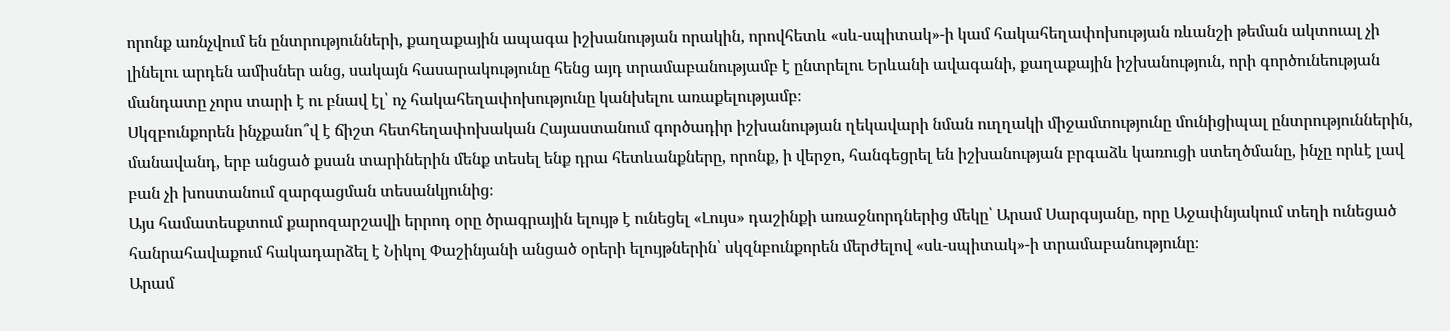որոնք առնչվում են ընտրությունների, քաղաքային ապագա իշխանության որակին, որովհետև «սև-սպիտակ»-ի կամ հակահեղափոխության ռևանշի թեման ակտուալ չի լինելու արդեն ամիսներ անց, սակայն հասարակությունը հենց այդ տրամաբանությամբ է ընտրելու Երևանի ավագանի, քաղաքային իշխանություն, որի գործունեության մանդատը չորս տարի է ու բնավ էլ՝ ոչ հակահեղափոխությունը կանխելու առաքելությամբ։
Սկզբունքորեն ինչքանո՞վ է ճիշտ հետհեղափոխական Հայաստանում գործադիր իշխանության ղեկավարի նման ուղղակի միջամտությունը մունիցիպալ ընտրություններին, մանավանդ, երբ անցած քսան տարիներին մենք տեսել ենք դրա հետևանքները, որոնք, ի վերջո, հանգեցրել են իշխանության բրգաձև կառուցի ստեղծմանը, ինչը որևէ լավ բան չի խոստանում զարգացման տեսանկյունից։
Այս համատեսքտում քարոզարշավի երրոդ օրը ծրագրային ելույթ է ունեցել «Լույս» դաշինքի առաջնորդներից մեկը՝ Արամ Սարգսյանը, որը Աջափնյակում տեղի ունեցած հանրահավաքում հակադարձել է Նիկոլ Փաշինյանի անցած օրերի ելույթներին՝ սկզնբունքորեն մերժելով «սև-սպիտակ»-ի տրամաբանությունը։
Արամ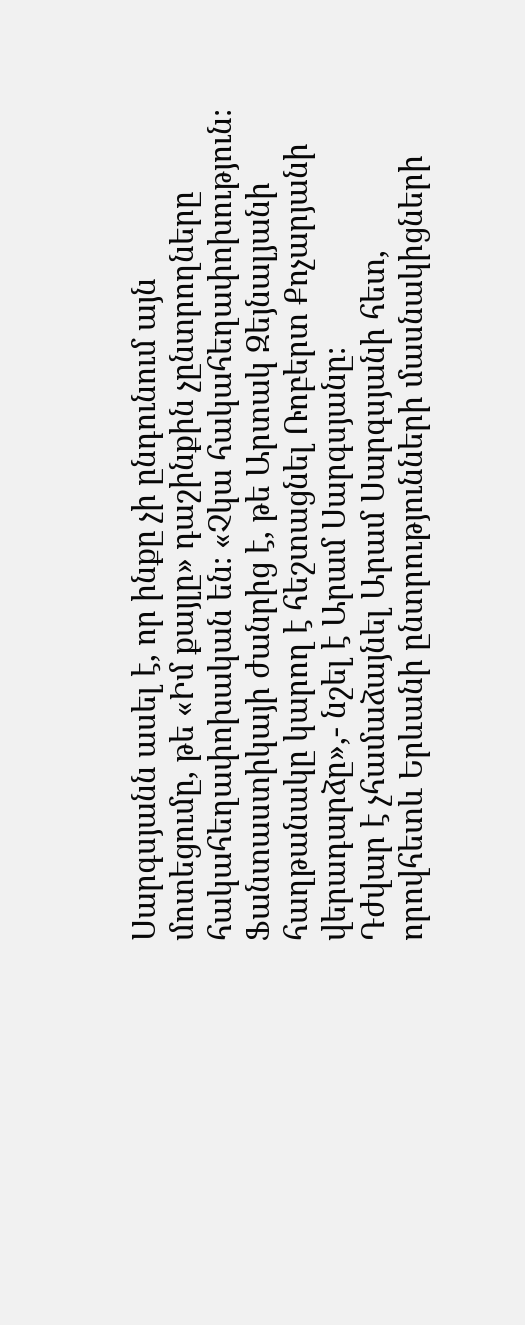Սարգսյանն ասել է, որ ինքը չի ընդունում այն մոտեցումը, թե «Իմ քայլը» դաշինքին չընտրողները հակահեղափոխական են։ «Չկա հակահեղափոխություն։ Ֆանտաստիկայի ժանրից է, թե Արտակ Զեյնալյանի հաղթանակը կարող է հեշտացնել Ռոբերտ Քոչարյանի վերադարձը»,- նշել է Արամ Սարգսյանը։
Դժվար է չհամաձայնել Արամ Սարգսյանի հետ, որովհետև Երևանի ընտրությունների մասնակիցների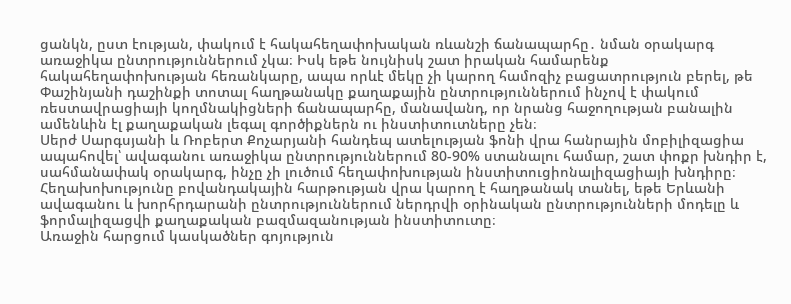ցանկն, ըստ էության, փակում է հակահեղափոխական ռևանշի ճանապարհը․ նման օրակարգ առաջիկա ընտրություններում չկա։ Իսկ եթե նույնիսկ շատ իրական համարենք հակահեղափոխության հեռանկարը, ապա որևէ մեկը չի կարող համոզիչ բացատրություն բերել, թե Փաշինյանի դաշինքի տոտալ հաղթանակը քաղաքային ընտրություններում ինչով է փակում ռեստավրացիայի կողմնակիցների ճանապարհը, մանավանդ, որ նրանց հաջողության բանալին ամենևին էլ քաղաքական լեգալ գործիքներն ու ինստիտուտները չեն։
Սերժ Սարգսյանի և Ռոբերտ Քոչարյանի հանդեպ ատելության ֆոնի վրա հանրային մոբիլիզացիա ապահովել՝ ավագանու առաջիկա ընտրություններում 80-90% ստանալու համար, շատ փոքր խնդիր է, սահմանափակ օրակարգ, ինչը չի լուծում հեղափոխության ինստիտուցիոնալիզացիայի խնդիրը։
Հեղախոխությունը բովանդակային հարթության վրա կարող է հաղթանակ տանել, եթե Երևանի ավագանու և խորհրդարանի ընտրություններում ներդրվի օրինական ընտրությունների մոդելը և ֆորմալիզացվի քաղաքական բազմազանության ինստիտուտը։
Առաջին հարցում կասկածներ գոյություն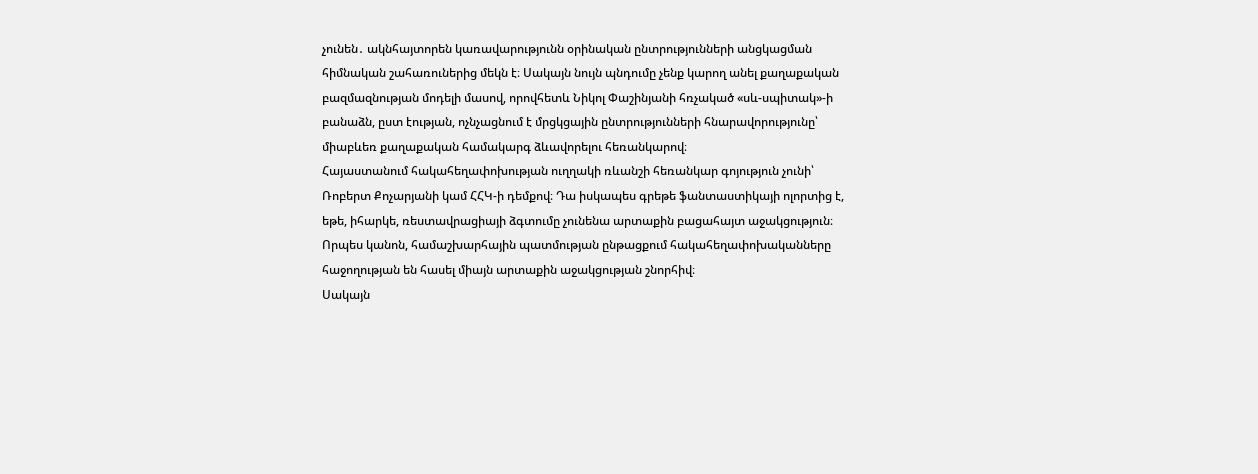չունեն․ ակնհայտորեն կառավարությունն օրինական ընտրությունների անցկացման հիմնական շահառուներից մեկն է։ Սակայն նույն պնդումը չենք կարող անել քաղաքական բազմազնության մոդելի մասով, որովհետև Նիկոլ Փաշինյանի հռչակած «սև-սպիտակ»-ի բանաձն, ըստ էության, ոչնչացնում է մրցկցային ընտրությունների հնարավորությունը՝ միաբևեռ քաղաքական համակարգ ձևավորելու հեռանկարով։
Հայաստանում հակահեղափոխության ուղղակի ռևանշի հեռանկար գոյություն չունի՝ Ռոբերտ Քոչարյանի կամ ՀՀԿ-ի դեմքով։ Դա իսկապես գրեթե ֆանտաստիկայի ոլորտից է, եթե, իհարկե, ռեստավրացիայի ձգտումը չունենա արտաքին բացահայտ աջակցություն։ Որպես կանոն, համաշխարհային պատմության ընթացքում հակահեղափոխականները հաջողության են հասել միայն արտաքին աջակցության շնորհիվ։
Սակայն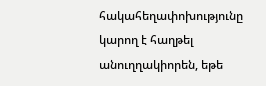հակահեղափոխությունը կարող է հաղթել անուղղակիորեն, եթե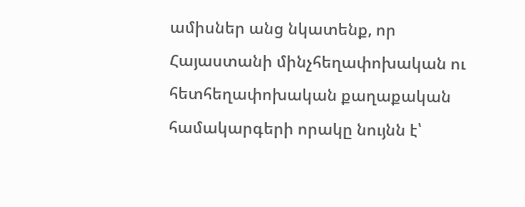ամիսներ անց նկատենք, որ Հայաստանի մինչհեղափոխական ու հետհեղափոխական քաղաքական համակարգերի որակը նույնն է՝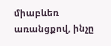միաբևեռ առանցքով, ինչը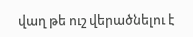վաղ թե ուշ վերածնելու է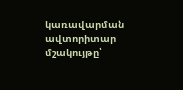կառավարման ավտորիտար մշակույթը՝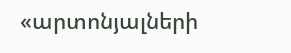«արտոնյալների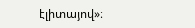էլիտայով»։